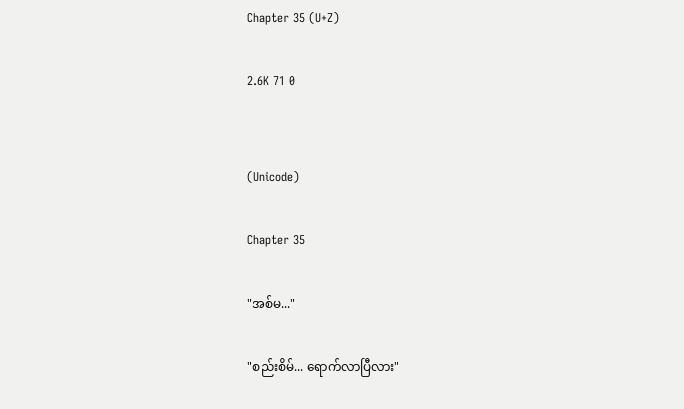Chapter 35 (U+Z)

2.6K 71 0


(Unicode)

Chapter 35

"အစ်မ..."

"စည်းစိမ်... ရောက်လာပြီလား"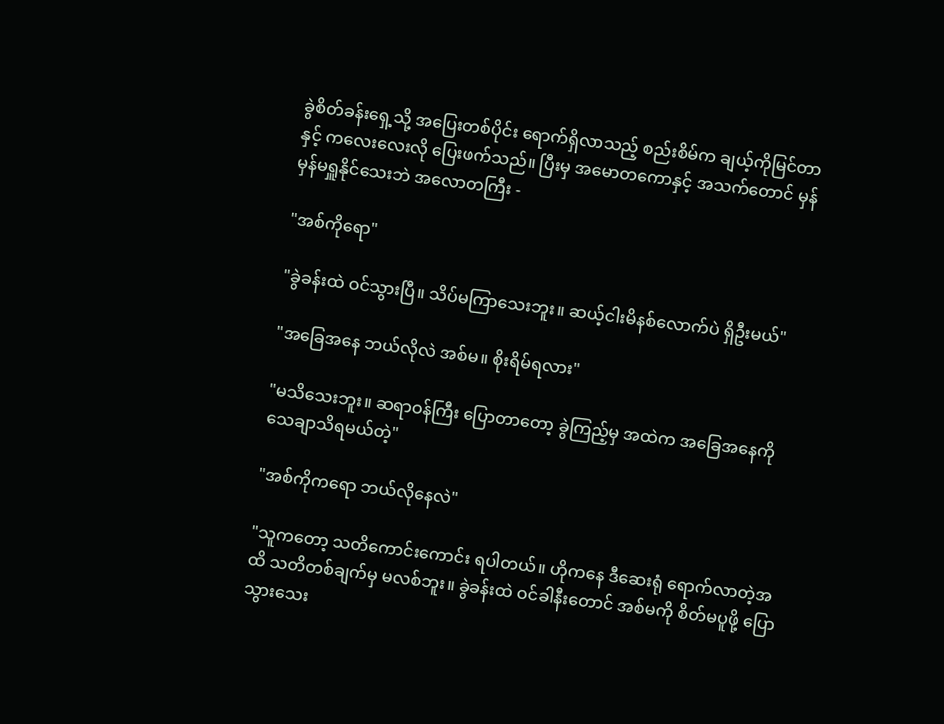ခွဲစိတ်ခန်းရှေ့သို့ အပြေးတစ်ပိုင်း ရောက်ရှိလာသည့် စည်းစိမ်က ချယ့်ကိုမြင်တာနှင့် ကလေးလေးလို ပြေးဖက်သည်။ ပြီးမှ အမောတကောနှင့် အသက်တောင် မှန်မှန်မရှူနိုင်သေးဘဲ အလောတကြီး -

"အစ်ကိုရော"

"ခွဲခန်းထဲ ဝင်သွားပြီ။ သိပ်မကြာသေးဘူး။ ဆယ့်ငါးမိနစ်လောက်ပဲ ရှိဦးမယ်"

"အခြေအနေ ဘယ်လိုလဲ အစ်မ။ စိုးရိမ်ရလား"

"မသိသေးဘူး။ ဆရာဝန်ကြီး ပြောတာတော့ ခွဲကြည့်မှ အထဲက အခြေအနေကို သေချာသိရမယ်တဲ့"

"အစ်ကိုကရော ဘယ်လိုနေလဲ"

"သူကတော့ သတိကောင်းကောင်း ရပါတယ်။ ဟိုကနေ ဒီဆေးရုံ ရောက်လာတဲ့အထိ သတိတစ်ချက်မှ မလစ်ဘူး။ ခွဲခန်းထဲ ဝင်ခါနီးတောင် အစ်မကို စိတ်မပူဖို့ ပြောသွားသေး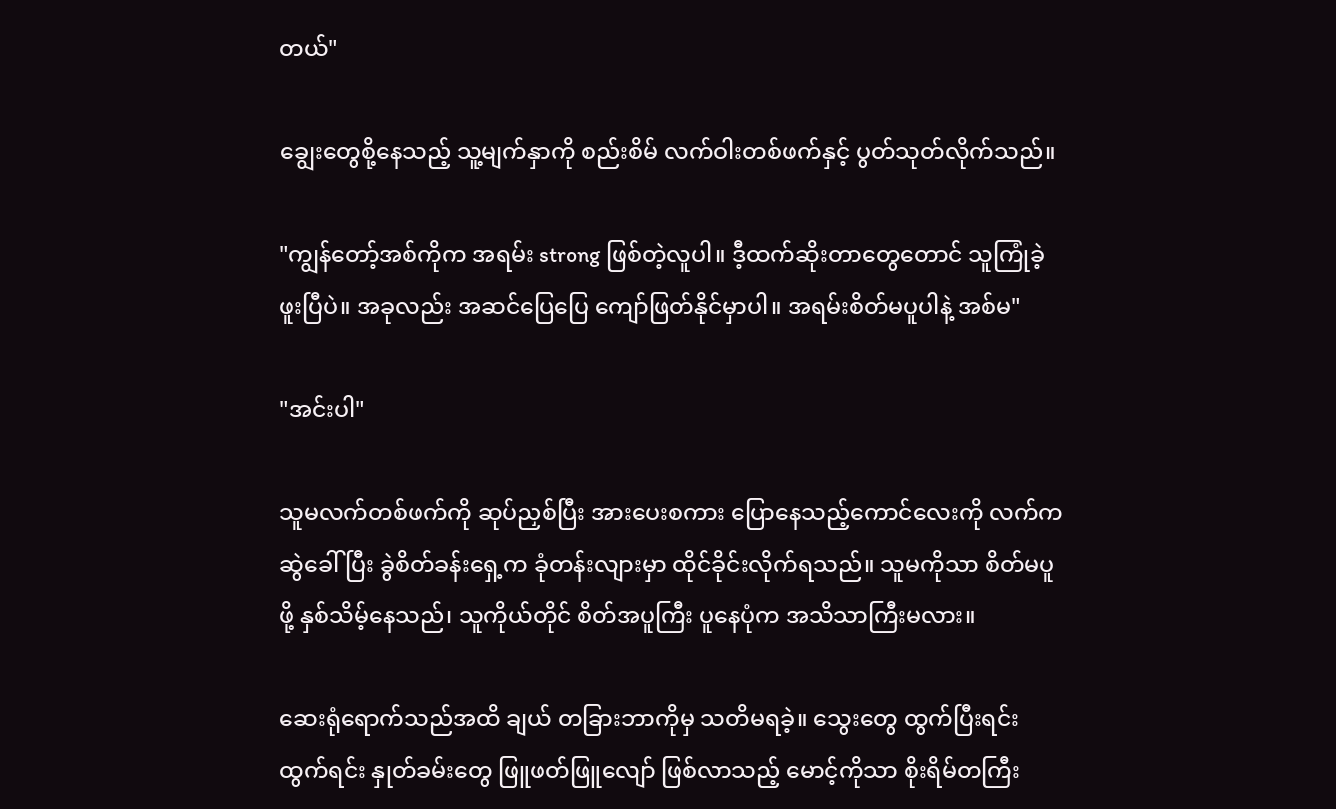တယ်"

ချွေးတွေစို့နေသည့် သူ့မျက်နှာကို စည်းစိမ် လက်ဝါးတစ်ဖက်နှင့် ပွတ်သုတ်လိုက်သည်။

"ကျွန်တော့်အစ်ကိုက အရမ်း strong ဖြစ်တဲ့လူပါ။ ဒီ့ထက်ဆိုးတာတွေတောင် သူကြုံခဲ့ဖူးပြီပဲ။ အခုလည်း အဆင်ပြေပြေ ကျော်ဖြတ်နိုင်မှာပါ။ အရမ်းစိတ်မပူပါနဲ့ အစ်မ"

"အင်းပါ"

သူမလက်တစ်ဖက်ကို ဆုပ်ညှစ်ပြီး အားပေးစကား ပြောနေသည့်ကောင်လေးကို လက်ကဆွဲခေါ်ပြီး ခွဲစိတ်ခန်းရှေ့က ခုံတန်းလျားမှာ ထိုင်ခိုင်းလိုက်ရသည်။ သူမကိုသာ စိတ်မပူဖို့ နှစ်သိမ့်နေသည်၊ သူကိုယ်တိုင် စိတ်အပူကြီး ပူနေပုံက အသိသာကြီးမလား။

ဆေးရုံရောက်သည်အထိ ချယ် တခြားဘာကိုမှ သတိမရခဲ့။ သွေးတွေ ထွက်ပြီးရင်းထွက်ရင်း နှုတ်ခမ်းတွေ ဖြူဖတ်ဖြူလျော် ဖြစ်လာသည့် မောင့်ကိုသာ စိုးရိမ်တကြီး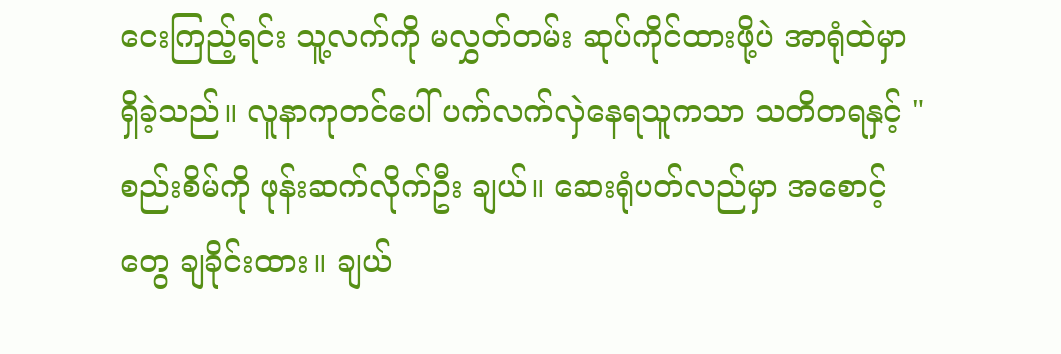ငေးကြည့်ရင်း သူ့လက်ကို မလွှတ်တမ်း ဆုပ်ကိုင်ထားဖို့ပဲ အာရုံထဲမှာ ရှိခဲ့သည်။ လူနာကုတင်ပေါ် ပက်လက်လှဲနေရသူကသာ သတိတရနှင့် "စည်းစိမ်ကို ဖုန်းဆက်လိုက်ဦး ချယ်။ ဆေးရုံပတ်လည်မှာ အစောင့်တွေ ချခိုင်းထား။ ချယ်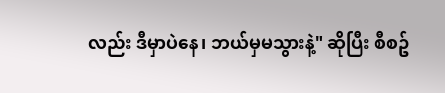လည်း ဒီမှာပဲနေ၊ ဘယ်မှမသွားနဲ့" ဆိုပြီး စီစဥ်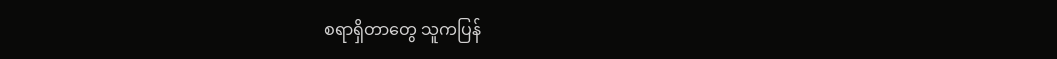စရာရှိတာတွေ သူကပြန်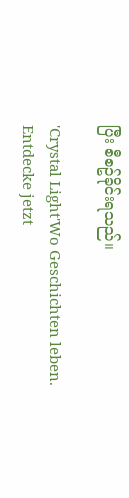ပြီး စီစဥ်ခိုင်းရသည်။

'Crystal Light'Wo Geschichten leben. Entdecke jetzt